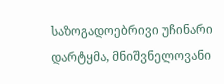საზოგადოებრივი უჩინარი დარტყმა, მნიშვნელოვანი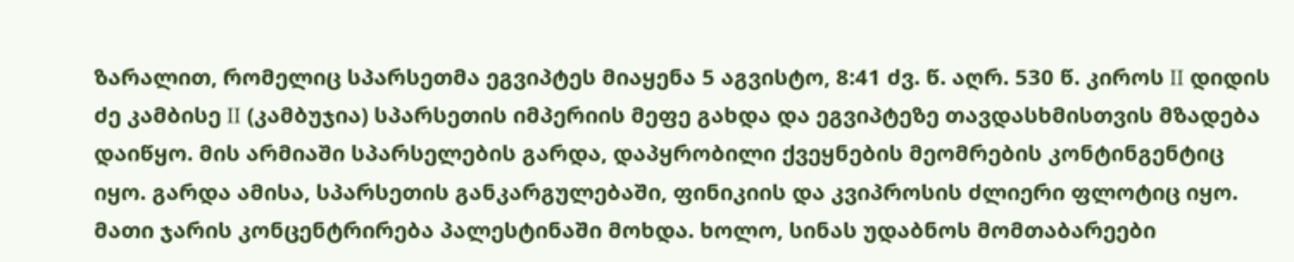ზარალით, რომელიც სპარსეთმა ეგვიპტეს მიაყენა 5 აგვისტო, 8:41 ძვ. წ. აღრ. 530 წ. კიროს II დიდის ძე კამბისე II (კამბუჯია) სპარსეთის იმპერიის მეფე გახდა და ეგვიპტეზე თავდასხმისთვის მზადება დაიწყო. მის არმიაში სპარსელების გარდა, დაპყრობილი ქვეყნების მეომრების კონტინგენტიც იყო. გარდა ამისა, სპარსეთის განკარგულებაში, ფინიკიის და კვიპროსის ძლიერი ფლოტიც იყო. მათი ჯარის კონცენტრირება პალესტინაში მოხდა. ხოლო, სინას უდაბნოს მომთაბარეები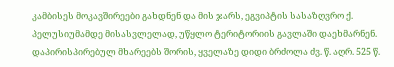კამბისეს მოკავშირეები გახდნენ და მის ჯარს, ეგვიპტის სასაზღვრო ქ. პელუსიუმამდე მისასვლელად, უწყლო ტერიტორიის გავლაში დაეხმარნენ. დაპირისპირებულ მხარეებს შორის, ყველაზე დიდი ბრძოლა ძვ. წ. აღრ. 525 წ.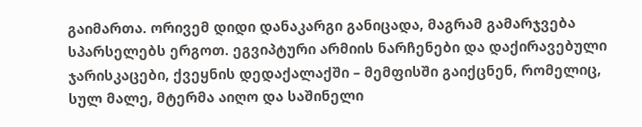გაიმართა. ორივემ დიდი დანაკარგი განიცადა, მაგრამ გამარჯვება სპარსელებს ერგოთ. ეგვიპტური არმიის ნარჩენები და დაქირავებული ჯარისკაცები, ქვეყნის დედაქალაქში – მემფისში გაიქცნენ, რომელიც, სულ მალე, მტერმა აიღო და საშინელი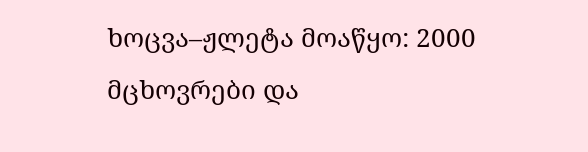ხოცვა–ჟლეტა მოაწყო: 2000 მცხოვრები და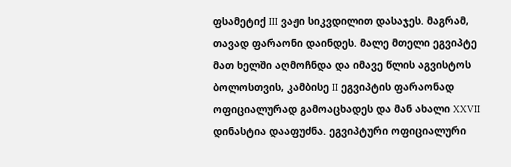ფსამეტიქ III ვაჟი სიკვდილით დასაჯეს. მაგრამ, თავად ფარაონი დაინდეს. მალე მთელი ეგვიპტე მათ ხელში აღმოჩნდა და იმავე წლის აგვისტოს ბოლოსთვის, კამბისე II ეგვიპტის ფარაონად ოფიციალურად გამოაცხადეს და მან ახალი XXVII დინასტია დააფუძნა. ეგვიპტური ოფიციალური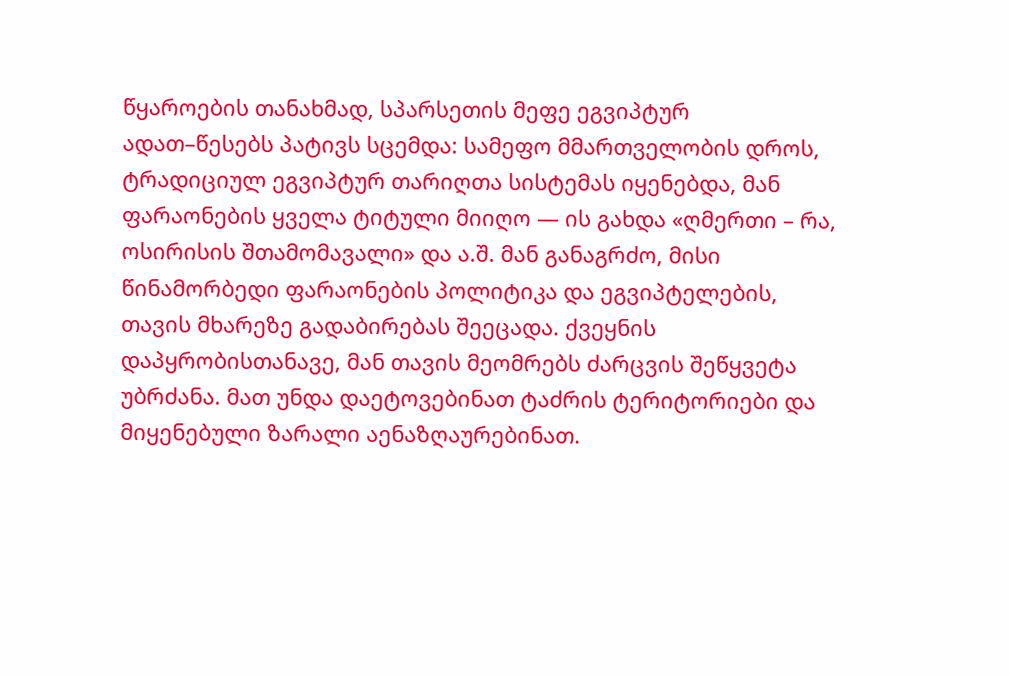წყაროების თანახმად, სპარსეთის მეფე ეგვიპტურ ადათ–წესებს პატივს სცემდა: სამეფო მმართველობის დროს, ტრადიციულ ეგვიპტურ თარიღთა სისტემას იყენებდა, მან ფარაონების ყველა ტიტული მიიღო — ის გახდა «ღმერთი – რა, ოსირისის შთამომავალი» და ა.შ. მან განაგრძო, მისი წინამორბედი ფარაონების პოლიტიკა და ეგვიპტელების, თავის მხარეზე გადაბირებას შეეცადა. ქვეყნის დაპყრობისთანავე, მან თავის მეომრებს ძარცვის შეწყვეტა უბრძანა. მათ უნდა დაეტოვებინათ ტაძრის ტერიტორიები და მიყენებული ზარალი აენაზღაურებინათ.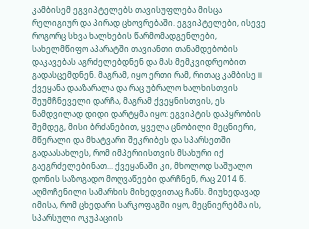კამბისემ ეგვიპტელებს თავისუფლება მისცა რელიგიურ და პირად ცხოვრებაში. ეგვიპტელები, ისევე როგორც სხვა ხალხების წარმომადგენლები, სახელმწიფო აპარატში თავიანთი თანამდებობის დაკავებას აგრძელებდნენ და მას მემკვიდრეობით გადასცემდნენ. მაგრამ, იყო ერთი რამ, რითაც კამბისე II ქვეყანა დააზარალა და რაც უბრალო ხალხისთვის შეუმჩნეველი დარჩა, მაგრამ ქვეყნისთვის, ეს ნამდვილად დიდი დარტყმა იყო: ეგვიპტის დაპყრობის შემდეგ, მისი ბრძანებით, ყველა ცნობილი მეცნიერი, მწერალი და მხატვარი შეკრიბეს და სპარსეთში გადაასახლეს, რომ იმპერიისთვის მსახური იქ გაეგრძელებინათ... ქვეყანაში კი, მხოლოდ საშუალო დონის საზოგადო მოღვაწეები დარჩნენ, რაც 2014 წ. აღმოჩენილი სამარხის მიხედვითაც ჩანს. მიუხედავად იმისა, რომ ცხედარი სარკოფაგში იყო, მეცნიერებმა ის, სპარსული ოკუპაციის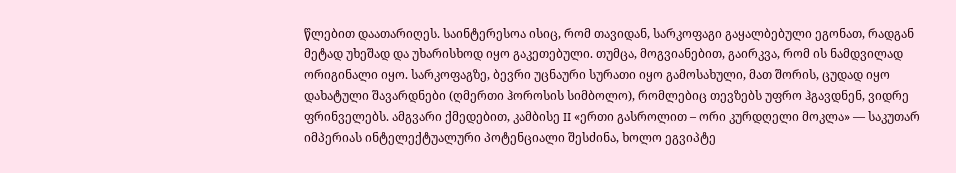წლებით დაათარიღეს. საინტერესოა ისიც, რომ თავიდან, სარკოფაგი გაყალბებული ეგონათ, რადგან მეტად უხეშად და უხარისხოდ იყო გაკეთებული. თუმცა, მოგვიანებით, გაირკვა, რომ ის ნამდვილად ორიგინალი იყო. სარკოფაგზე, ბევრი უცნაური სურათი იყო გამოსახული, მათ შორის, ცუდად იყო დახატული შავარდნები (ღმერთი ჰოროსის სიმბოლო), რომლებიც თევზებს უფრო ჰგავდნენ, ვიდრე ფრინველებს. ამგვარი ქმედებით, კამბისე II «ერთი გასროლით – ორი კურდღელი მოკლა» — საკუთარ იმპერიას ინტელექტუალური პოტენციალი შესძინა, ხოლო ეგვიპტე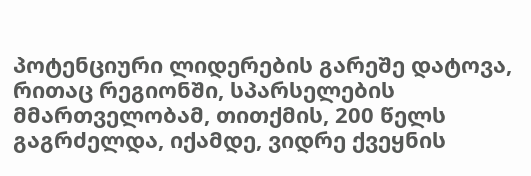პოტენციური ლიდერების გარეშე დატოვა, რითაც რეგიონში, სპარსელების მმართველობამ, თითქმის, 200 წელს გაგრძელდა, იქამდე, ვიდრე ქვეყნის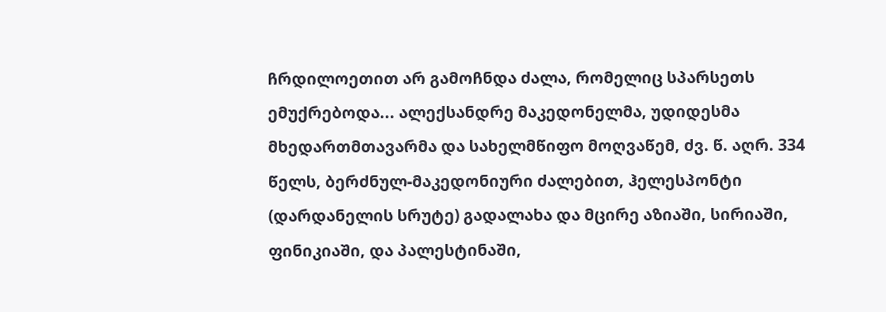ჩრდილოეთით არ გამოჩნდა ძალა, რომელიც სპარსეთს ემუქრებოდა... ალექსანდრე მაკედონელმა, უდიდესმა მხედართმთავარმა და სახელმწიფო მოღვაწემ, ძვ. წ. აღრ. 334 წელს, ბერძნულ-მაკედონიური ძალებით, ჰელესპონტი (დარდანელის სრუტე) გადალახა და მცირე აზიაში, სირიაში, ფინიკიაში, და პალესტინაში,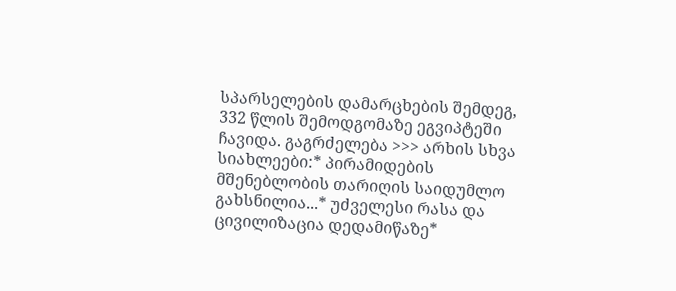სპარსელების დამარცხების შემდეგ, 332 წლის შემოდგომაზე ეგვიპტეში ჩავიდა. გაგრძელება >>> არხის სხვა სიახლეები:* პირამიდების მშენებლობის თარიღის საიდუმლო გახსნილია...* უძველესი რასა და ცივილიზაცია დედამიწაზე*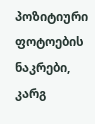პოზიტიური ფოტოების ნაკრები, კარგ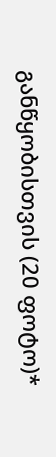განწყობისთვის (20 ფოტო)*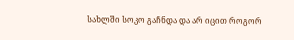სახლში სოკო გაჩნდა და არ იცით როგორ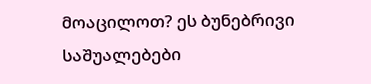მოაცილოთ? ეს ბუნებრივი საშუალებები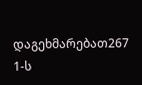დაგეხმარებათ267 1-ს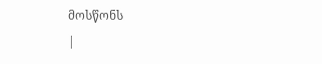მოსწონს
|